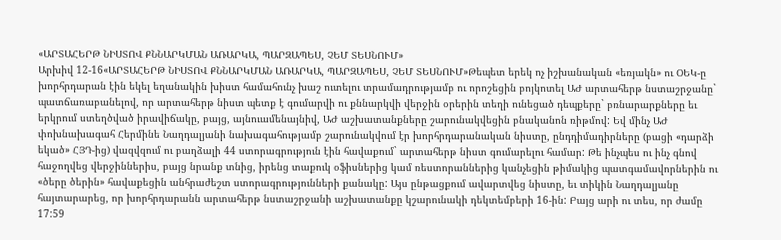«ԱՐՏԱՀԵՐԹ ՆԻՍՏՈՎ ՔՆՆԱՐԿՄԱՆ ԱՌԱՐԿԱ, ՊԱՐԶԱՊԵՍ, ՉԵՄ ՏԵՍՆՈՒՄ»
Արխիվ 12-16«ԱՐՏԱՀԵՐԹ ՆԻՍՏՈՎ ՔՆՆԱՐԿՄԱՆ ԱՌԱՐԿԱ, ՊԱՐԶԱՊԵՍ, ՉԵՄ ՏԵՍՆՈՒՄ»Թեպետ երեկ ոչ իշխանական «եռյակն» ու ՕԵԿ-ը խորհրդարան էին եկել եղանակին խիստ համահունչ խաշ ուտելու տրամադրությամբ ու որոշեցին բոյկոտել ԱԺ արտահերթ նստաշրջանը` պատճառաբանելով, որ արտահերթ նիստ պետք է գումարվի ու քննարկվի վերջին օրերին տեղի ունեցած դեպքերը` բռնարարքները եւ երկրում ստեղծված իրավիճակը, բայց, այնուամենայնիվ, ԱԺ աշխատանքները շարունակվեցին բնականոն ռիթմով: Եվ մինչ ԱԺ փոխնախագահ Հերմինե Նաղդալյանի նախագահությամբ շարունակվում էր խորհրդարանական նիստը, ընդդիմադիրները (բացի «դարձի եկած» ՀՅԴ-ից) վազվզում ու բաղձալի 44 ստորագրություն էին հավաքում` արտահերթ նիստ գումարելու համար: Թե ինչպես ու ինչ գնով հաջողվեց վերջիններիս, բայց նրանք տնից, իրենց տաքուկ օֆիսներից կամ ռեստորաններից կանչեցին թիմակից պատգամավորներին ու «ծերը ծերին» հավաքեցին անհրաժեշտ ստորագրությունների քանակը: Այս ընթացքում ավարտվեց նիստը, եւ տիկին Նաղդալյանը հայտարարեց, որ խորհրդարանն արտահերթ նստաշրջանի աշխատանքը կշարունակի դեկտեմբերի 16-ին: Բայց արի ու տես, որ ժամը 17:59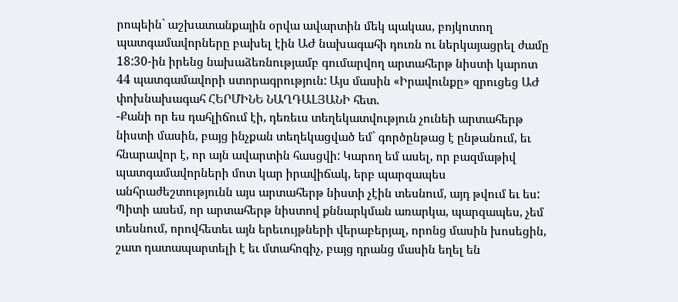րոպեին` աշխատանքային օրվա ավարտին մեկ պակաս, բոյկոտող պատգամավորները բախել էին ԱԺ նախագահի դուռն ու ներկայացրել ժամը 18:30-ին իրենց նախաձեռնությամբ գումարվող արտահերթ նիստի կարոտ 44 պատգամավորի ստորագրություն: Այս մասին «Իրավունքը» զրուցեց ԱԺ փոխնախագահ ՀԵՐՄԻՆԵ ՆԱՂԴԱԼՅԱՆԻ հետ.
-Քանի որ ես դահլիճում էի, դեռեւս տեղեկատվություն չունեի արտահերթ նիստի մասին, բայց ինչքան տեղեկացված եմ` գործընթաց է ընթանում, եւ հնարավոր է, որ այն ավարտին հասցվի: Կարող եմ ասել, որ բազմաթիվ պատգամավորների մոտ կար իրավիճակ, երբ պարզապես անհրաժեշտությունն այս արտահերթ նիստի չէին տեսնում, այդ թվում եւ ես: Պիտի ասեմ, որ արտահերթ նիստով քննարկման առարկա, պարզապես, չեմ տեսնում, որովհետեւ այն երեւույթների վերաբերյալ, որոնց մասին խոսեցին, շատ դատապարտելի է եւ մտահոգիչ, բայց դրանց մասին եղել են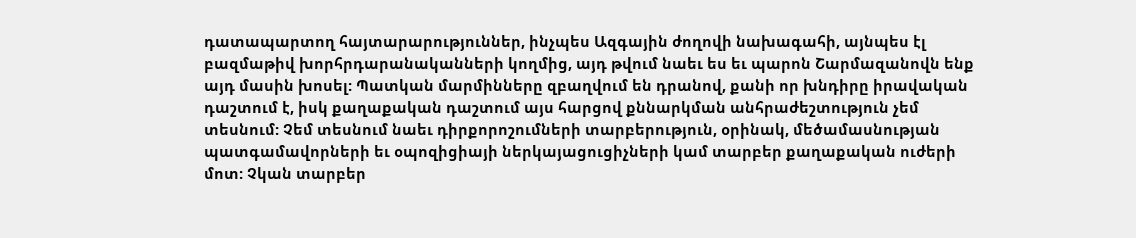դատապարտող հայտարարություններ, ինչպես Ազգային ժողովի նախագահի, այնպես էլ բազմաթիվ խորհրդարանականների կողմից, այդ թվում նաեւ ես եւ պարոն Շարմազանովն ենք այդ մասին խոսել: Պատկան մարմինները զբաղվում են դրանով, քանի որ խնդիրը իրավական դաշտում է, իսկ քաղաքական դաշտում այս հարցով քննարկման անհրաժեշտություն չեմ տեսնում: Չեմ տեսնում նաեւ դիրքորոշումների տարբերություն, օրինակ, մեծամասնության պատգամավորների եւ օպոզիցիայի ներկայացուցիչների կամ տարբեր քաղաքական ուժերի մոտ: Չկան տարբեր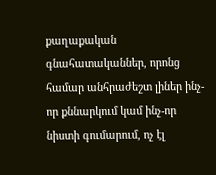քաղաքական գնահատականներ, որոնց համար անհրաժեշտ լիներ ինչ-որ քննարկում կամ ինչ-որ նիստի գումարում, ոչ էլ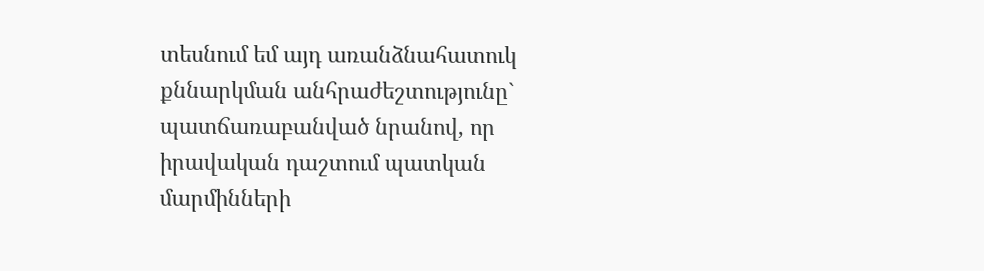տեսնում եմ այդ առանձնահատուկ քննարկման անհրաժեշտությունը` պատճառաբանված նրանով, որ իրավական դաշտում պատկան մարմինների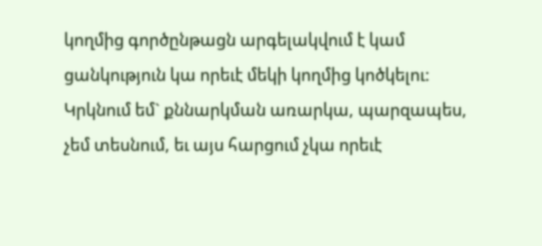կողմից գործընթացն արգելակվում է կամ ցանկություն կա որեւէ մեկի կողմից կոծկելու: Կրկնում եմ` քննարկման առարկա, պարզապես, չեմ տեսնում, եւ այս հարցում չկա որեւէ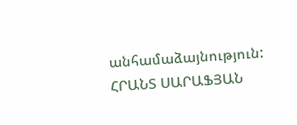անհամաձայնություն:
ՀՐԱՆՏ ՍԱՐԱՖՅԱՆ